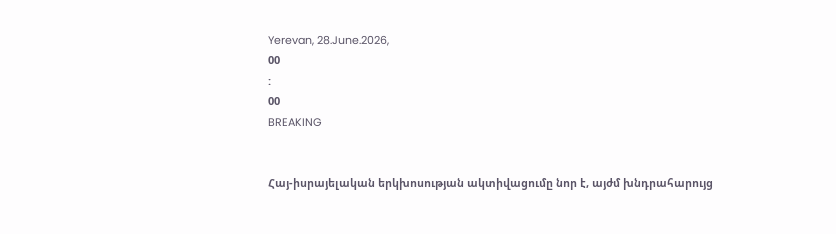Yerevan, 28.June.2026,
00
:
00
BREAKING


Հայ-իսրայելական երկխոսության ակտիվացումը նոր է, այժմ խնդրահարույց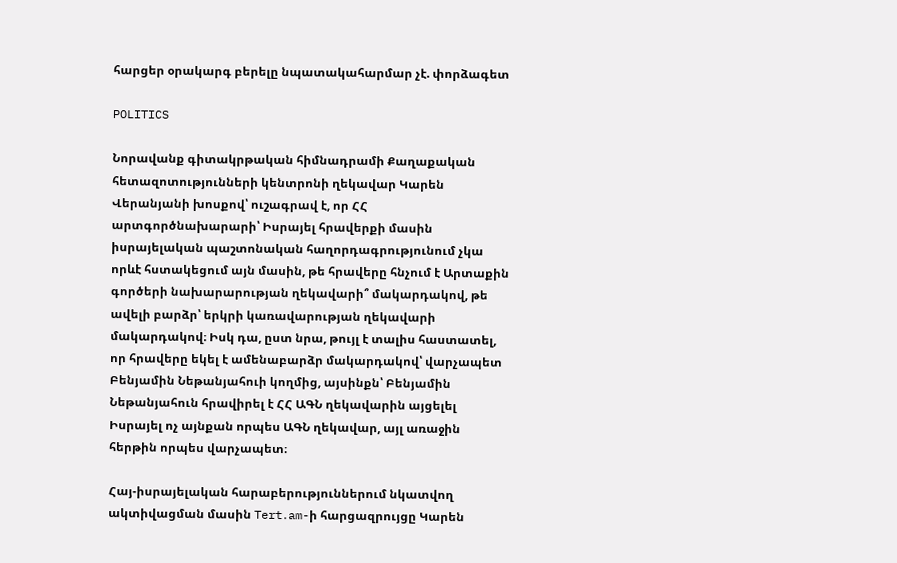հարցեր օրակարգ բերելը նպատակահարմար չէ. փորձագետ

POLITICS

Նորավանք գիտակրթական հիմնադրամի Քաղաքական հետազոտությունների կենտրոնի ղեկավար Կարեն Վերանյանի խոսքով՝ ուշագրավ է, որ ՀՀ արտգործնախարարի՝ Իսրայել հրավերքի մասին իսրայելական պաշտոնական հաղորդագրությունում չկա որևէ հստակեցում այն մասին, թե հրավերը հնչում է Արտաքին գործերի նախարարության ղեկավարի՞ մակարդակով, թե ավելի բարձր՝ երկրի կառավարության ղեկավարի մակարդակով։ Իսկ դա, ըստ նրա, թույլ է տալիս հաստատել, որ հրավերը եկել է ամենաբարձր մակարդակով՝ վարչապետ Բենյամին Նեթանյահուի կողմից, այսինքն՝ Բենյամին Նեթանյահուն հրավիրել է ՀՀ ԱԳՆ ղեկավարին այցելել Իսրայել ոչ այնքան որպես ԱԳՆ ղեկավար, այլ առաջին հերթին որպես վարչապետ։

Հայ-իսրայելական հարաբերություններում նկատվող ակտիվացման մասին Tert․am-ի հարցազրույցը Կարեն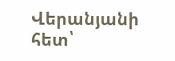Վերանյանի հետ՝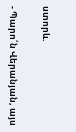ստորև.

- Պարո՛ն Վերանյան, այս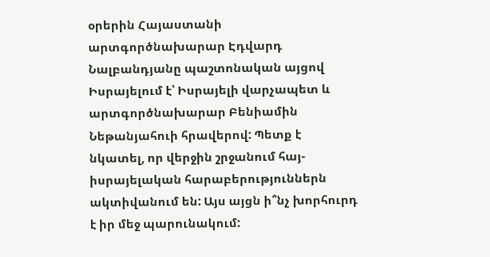օրերին Հայաստանի արտգործնախարար Էդվարդ Նալբանդյանը պաշտոնական այցով Իսրայելում է՝ Իսրայելի վարչապետ և արտգործնախարար Բենիամին Նեթանյահուի հրավերով: Պետք է նկատել, որ վերջին շրջանում հայ-իսրայելական հարաբերություններն ակտիվանում են: Այս այցն ի՞նչ խորհուրդ է իր մեջ պարունակում: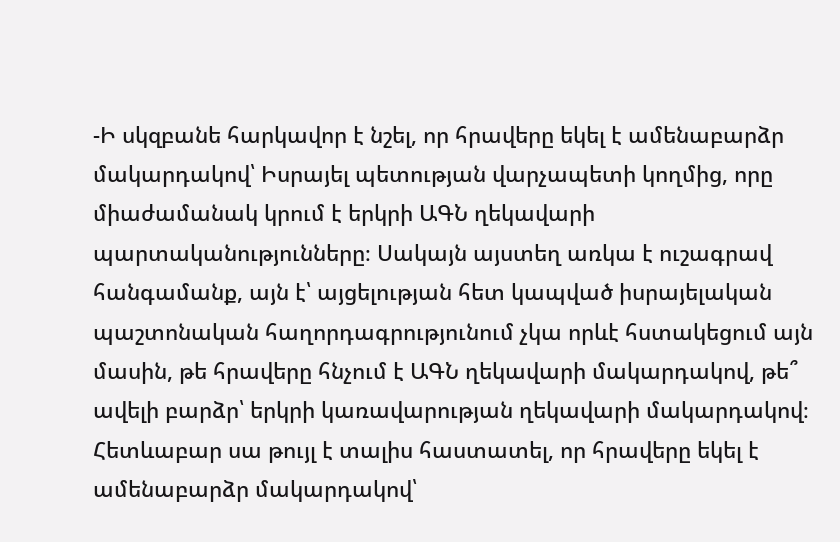-Ի սկզբանե հարկավոր է նշել, որ հրավերը եկել է ամենաբարձր մակարդակով՝ Իսրայել պետության վարչապետի կողմից, որը միաժամանակ կրում է երկրի ԱԳՆ ղեկավարի պարտականությունները։ Սակայն այստեղ առկա է ուշագրավ հանգամանք, այն է՝ այցելության հետ կապված իսրայելական պաշտոնական հաղորդագրությունում չկա որևէ հստակեցում այն մասին, թե հրավերը հնչում է ԱԳՆ ղեկավարի մակարդակով, թե՞ ավելի բարձր՝ երկրի կառավարության ղեկավարի մակարդակով։  Հետևաբար սա թույլ է տալիս հաստատել, որ հրավերը եկել է ամենաբարձր մակարդակով՝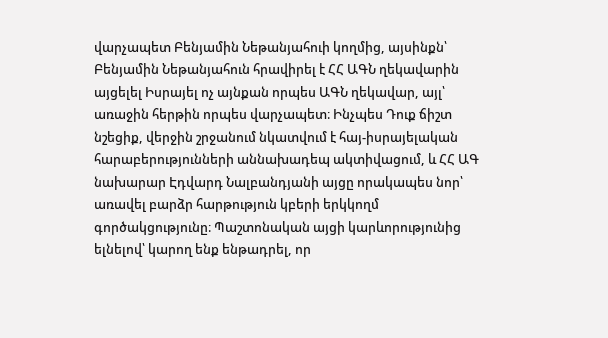վարչապետ Բենյամին Նեթանյահուի կողմից, այսինքն՝ Բենյամին Նեթանյահուն հրավիրել է ՀՀ ԱԳՆ ղեկավարին այցելել Իսրայել ոչ այնքան որպես ԱԳՆ ղեկավար, այլ՝ առաջին հերթին որպես վարչապետ։ Ինչպես Դուք ճիշտ նշեցիք, վերջին շրջանում նկատվում է հայ-իսրայելական հարաբերությունների աննախադեպ ակտիվացում, և ՀՀ ԱԳ նախարար Էդվարդ Նալբանդյանի այցը որակապես նոր՝ առավել բարձր հարթություն կբերի երկկողմ գործակցությունը։ Պաշտոնական այցի կարևորությունից ելնելով՝ կարող ենք ենթադրել, որ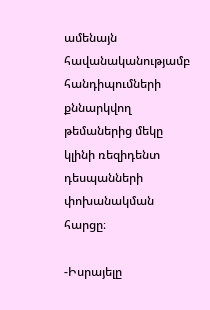ամենայն հավանականությամբ հանդիպումների քննարկվող թեմաներից մեկը կլինի ռեզիդենտ դեսպանների փոխանակման հարցը։

-Իսրայելը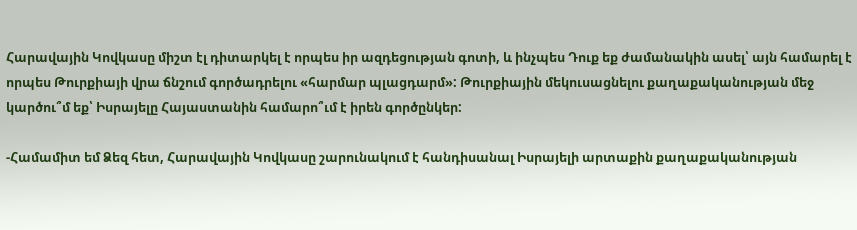Հարավային Կովկասը միշտ էլ դիտարկել է որպես իր ազդեցության գոտի, և ինչպես Դուք եք ժամանակին ասել՝ այն համարել է որպես Թուրքիայի վրա ճնշում գործադրելու «հարմար պլացդարմ»: Թուրքիային մեկուսացնելու քաղաքականության մեջ կարծու՞մ եք՝ Իսրայելը Հայաստանին համարո՞ւմ է իրեն գործընկեր:

-Համամիտ եմ Ձեզ հետ, Հարավային Կովկասը շարունակում է հանդիսանալ Իսրայելի արտաքին քաղաքականության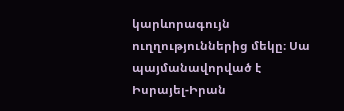կարևորագույն ուղղություններից մեկը։ Սա պայմանավորված է Իսրայել-Իրան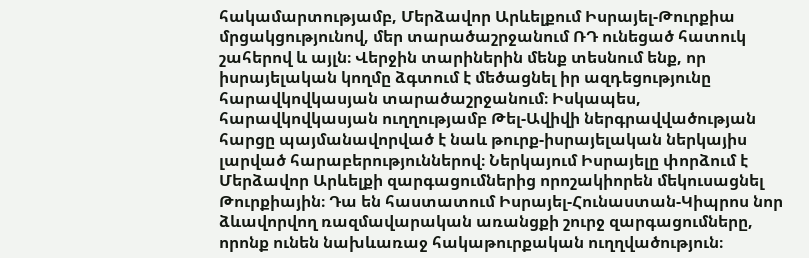հակամարտությամբ, Մերձավոր Արևելքում Իսրայել-Թուրքիա մրցակցությունով, մեր տարածաշրջանում ՌԴ ունեցած հատուկ շահերով և այլն։ Վերջին տարիներին մենք տեսնում ենք, որ իսրայելական կողմը ձգտում է մեծացնել իր ազդեցությունը հարավկովկասյան տարածաշրջանում։ Իսկապես, հարավկովկասյան ուղղությամբ Թել-Ավիվի ներգրավվածության հարցը պայմանավորված է նաև թուրք-իսրայելական ներկայիս լարված հարաբերություններով։ Ներկայում Իսրայելը փորձում է Մերձավոր Արևելքի զարգացումներից որոշակիորեն մեկուսացնել Թուրքիային։ Դա են հաստատում Իսրայել-Հունաստան-Կիպրոս նոր ձևավորվող ռազմավարական առանցքի շուրջ զարգացումները, որոնք ունեն նախևառաջ հակաթուրքական ուղղվածություն։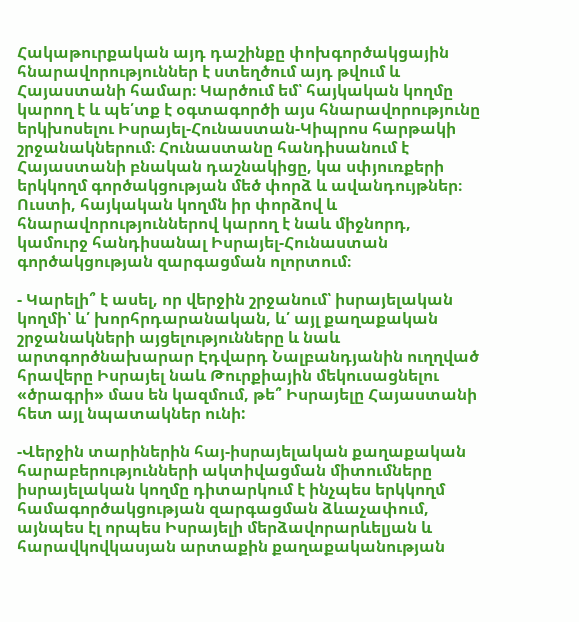Հակաթուրքական այդ դաշինքը փոխգործակցային հնարավորություններ է ստեղծում այդ թվում և Հայաստանի համար։ Կարծում եմ՝ հայկական կողմը կարող է և պե՛տք է օգտագործի այս հնարավորությունը երկխոսելու Իսրայել-Հունաստան-Կիպրոս հարթակի շրջանակներում։ Հունաստանը հանդիսանում է Հայաստանի բնական դաշնակիցը, կա սփյուռքերի երկկողմ գործակցության մեծ փորձ և ավանդույթներ։ Ուստի, հայկական կողմն իր փորձով և հնարավորություններով կարող է նաև միջնորդ, կամուրջ հանդիսանալ Իսրայել-Հունաստան գործակցության զարգացման ոլորտում։

- Կարելի՞ է ասել, որ վերջին շրջանում՝ իսրայելական կողմի՝ և՛ խորհրդարանական, և՛ այլ քաղաքական շրջանակների այցելությունները և նաև արտգործնախարար Էդվարդ Նալբանդյանին ուղղված հրավերը Իսրայել նաև Թուրքիային մեկուսացնելու «ծրագրի» մաս են կազմում, թե՞ Իսրայելը Հայաստանի հետ այլ նպատակներ ունի:

-Վերջին տարիներին հայ-իսրայելական քաղաքական հարաբերությունների ակտիվացման միտումները իսրայելական կողմը դիտարկում է ինչպես երկկողմ համագործակցության զարգացման ձևաչափում, այնպես էլ որպես Իսրայելի մերձավորարևելյան և հարավկովկասյան արտաքին քաղաքականության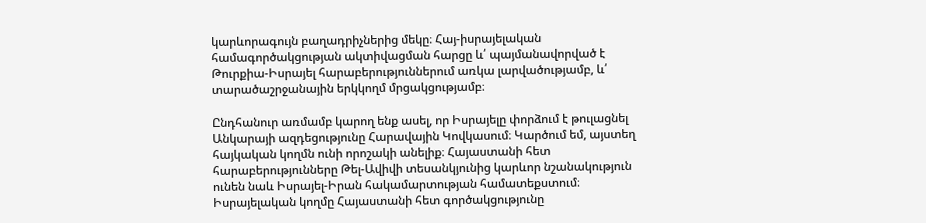կարևորագույն բաղադրիչներից մեկը։ Հայ-իսրայելական համագործակցության ակտիվացման հարցը և՛ պայմանավորված է Թուրքիա-Իսրայել հարաբերություններում առկա լարվածությամբ, և՛ տարածաշրջանային երկկողմ մրցակցությամբ։

Ընդհանուր առմամբ կարող ենք ասել, որ Իսրայելը փորձում է թուլացնել Անկարայի ազդեցությունը Հարավային Կովկասում։ Կարծում եմ, այստեղ հայկական կողմն ունի որոշակի անելիք։ Հայաստանի հետ հարաբերությունները Թել-Ավիվի տեսանկյունից կարևոր նշանակություն ունեն նաև Իսրայել-Իրան հակամարտության համատեքստում։ Իսրայելական կողմը Հայաստանի հետ գործակցությունը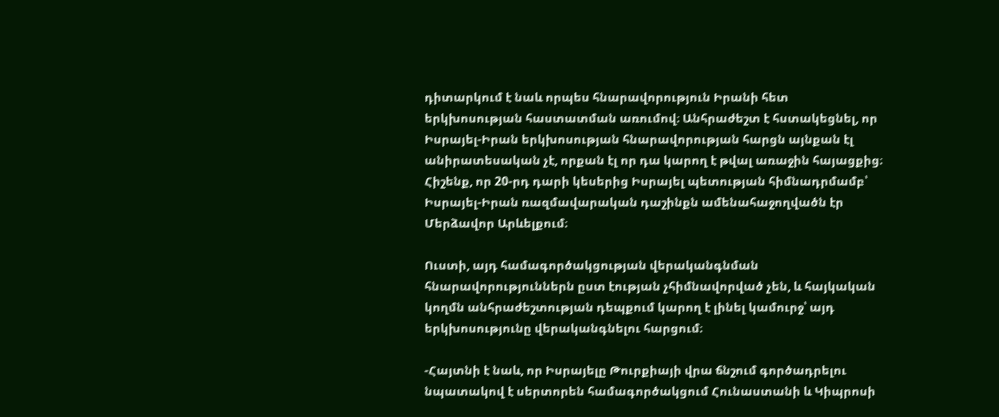դիտարկում է նաև որպես հնարավորություն Իրանի հետ երկխոսության հաստատման առումով։ Անհրաժեշտ է հստակեցնել, որ Իսրայել-Իրան երկխոսության հնարավորության հարցն այնքան էլ անիրատեսական չէ, որքան էլ որ դա կարող է թվալ առաջին հայացքից։ Հիշենք, որ 20-րդ դարի կեսերից Իսրայել պետության հիմնադրմամբ՝ Իսրայել-Իրան ռազմավարական դաշինքն ամենահաջողվածն էր Մերձավոր Արևելքում։

Ուստի, այդ համագործակցության վերականգնման հնարավորություններն ըստ էության չհիմնավորված չեն, և հայկական կողմն անհրաժեշտության դեպքում կարող է լինել կամուրջ՝ այդ երկխոսությունը վերականգնելու հարցում։

-Հայտնի է նաև, որ Իսրայելը Թուրքիայի վրա ճնշում գործադրելու նպատակով է սերտորեն համագործակցում Հունաստանի և Կիպրոսի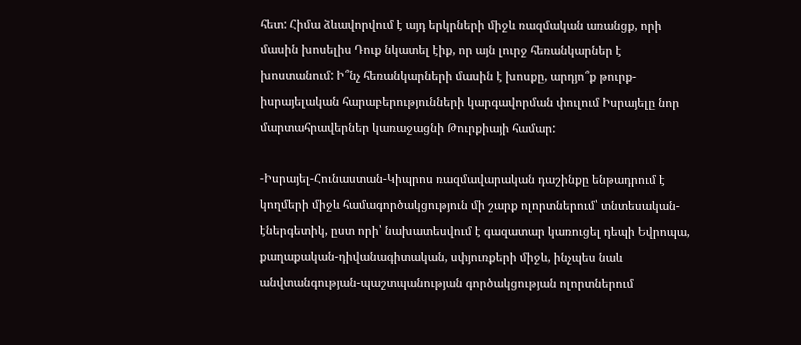հետ: Հիմա ձևավորվում է այդ երկրների միջև ռազմական առանցք, որի մասին խոսելիս Դուք նկատել էիք, որ այն լուրջ հեռանկարներ է խոստանում: Ի՞նչ հեռանկարների մասին է խոսքը, արդյո՞ք թուրք-իսրայելական հարաբերությունների կարգավորման փուլում Իսրայելը նոր մարտահրավերներ կառաջացնի Թուրքիայի համար:

-Իսրայել-Հունաստան-Կիպրոս ռազմավարական դաշինքը ենթադրում է կողմերի միջև համագործակցություն մի շարք ոլորտներում՝ տնտեսական-էներգետիկ, ըստ որի՝ նախատեսվում է գազատար կառուցել դեպի Եվրոպա, քաղաքական-դիվանագիտական, սփյուռքերի միջև, ինչպես նաև անվտանգության-պաշտպանության գործակցության ոլորտներում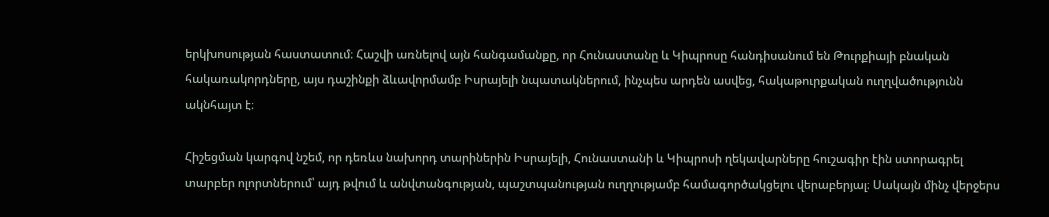երկխոսության հաստատում։ Հաշվի առնելով այն հանգամանքը, որ Հունաստանը և Կիպրոսը հանդիսանում են Թուրքիայի բնական հակառակորդները, այս դաշինքի ձևավորմամբ Իսրայելի նպատակներում, ինչպես արդեն ասվեց, հակաթուրքական ուղղվածությունն ակնհայտ է։

Հիշեցման կարգով նշեմ, որ դեռևս նախորդ տարիներին Իսրայելի, Հունաստանի և Կիպրոսի ղեկավարները հուշագիր էին ստորագրել տարբեր ոլորտներում՝ այդ թվում և անվտանգության, պաշտպանության ուղղությամբ համագործակցելու վերաբերյալ։ Սակայն մինչ վերջերս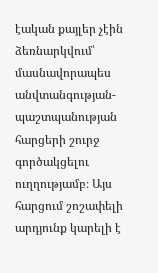էական քայլեր չէին ձեռնարկվում՝ մասնավորապես անվտանգության-պաշտպանության հարցերի շուրջ գործակցելու ուղղությամբ։ Այս հարցում շոշափելի արդյունք կարելի է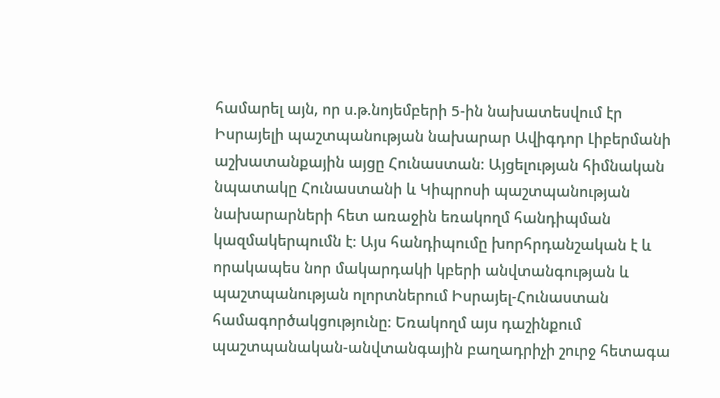համարել այն, որ ս.թ.նոյեմբերի 5-ին նախատեսվում էր Իսրայելի պաշտպանության նախարար Ավիգդոր Լիբերմանի աշխատանքային այցը Հունաստան։ Այցելության հիմնական նպատակը Հունաստանի և Կիպրոսի պաշտպանության նախարարների հետ առաջին եռակողմ հանդիպման կազմակերպումն է։ Այս հանդիպումը խորհրդանշական է և որակապես նոր մակարդակի կբերի անվտանգության և պաշտպանության ոլորտներում Իսրայել-Հունաստան համագործակցությունը։ Եռակողմ այս դաշինքում պաշտպանական-անվտանգային բաղադրիչի շուրջ հետագա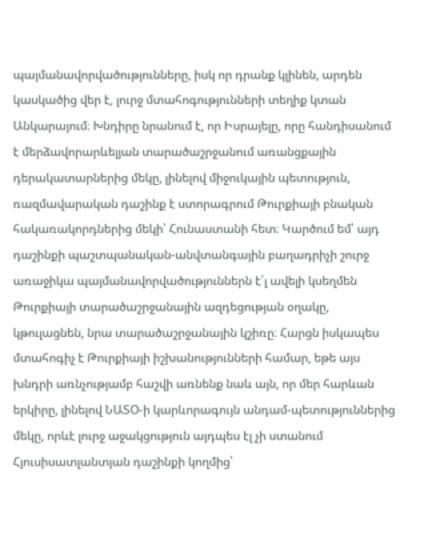պայմանավորվածությունները, իսկ որ դրանք կլինեն, արդեն կասկածից վեր է, լուրջ մտահոգությունների տեղիք կտան Անկարայում։ Խնդիրը նրանում է, որ Իսրայելը, որը հանդիսանում է մերձավորարևելյան տարածաշրջանում առանցքային դերակատարներից մեկը, լինելով միջուկային պետություն, ռազմավարական դաշինք է ստորագրում Թուրքիայի բնական հակառակորդներից մեկի՝ Հունաստանի հետ։ Կարծում եմ՝ այդ դաշինքի պաշտպանական-անվտանգային բաղադրիչի շուրջ առաջիկա պայմանավորվածություններն է՛լ ավելի կսեղմեն Թուրքիայի տարածաշրջանային ազդեցության օղակը, կթուլացնեն, նրա տարածաշրջանային կշիռը։ Հարցն իսկապես մտահոգիչ է Թուրքիայի իշխանությունների համար, եթե այս խնդրի առնչությամբ հաշվի առնենք նաև այն, որ մեր հարևան երկիրը, լինելով ՆԱՏՕ-ի կարևորագույն անդամ-պետություններից մեկը, որևէ լուրջ աջակցություն այդպես էլ չի ստանում Հյուսիսատլանտյան դաշինքի կողմից՝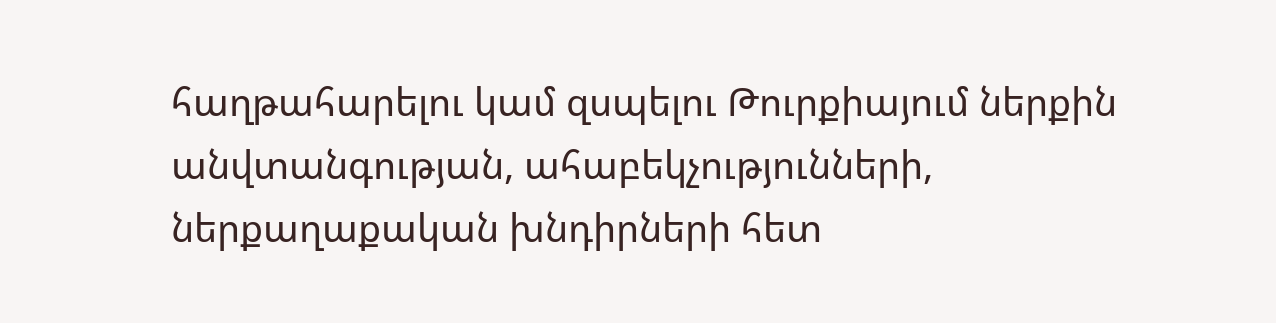հաղթահարելու կամ զսպելու Թուրքիայում ներքին անվտանգության, ահաբեկչությունների, ներքաղաքական խնդիրների հետ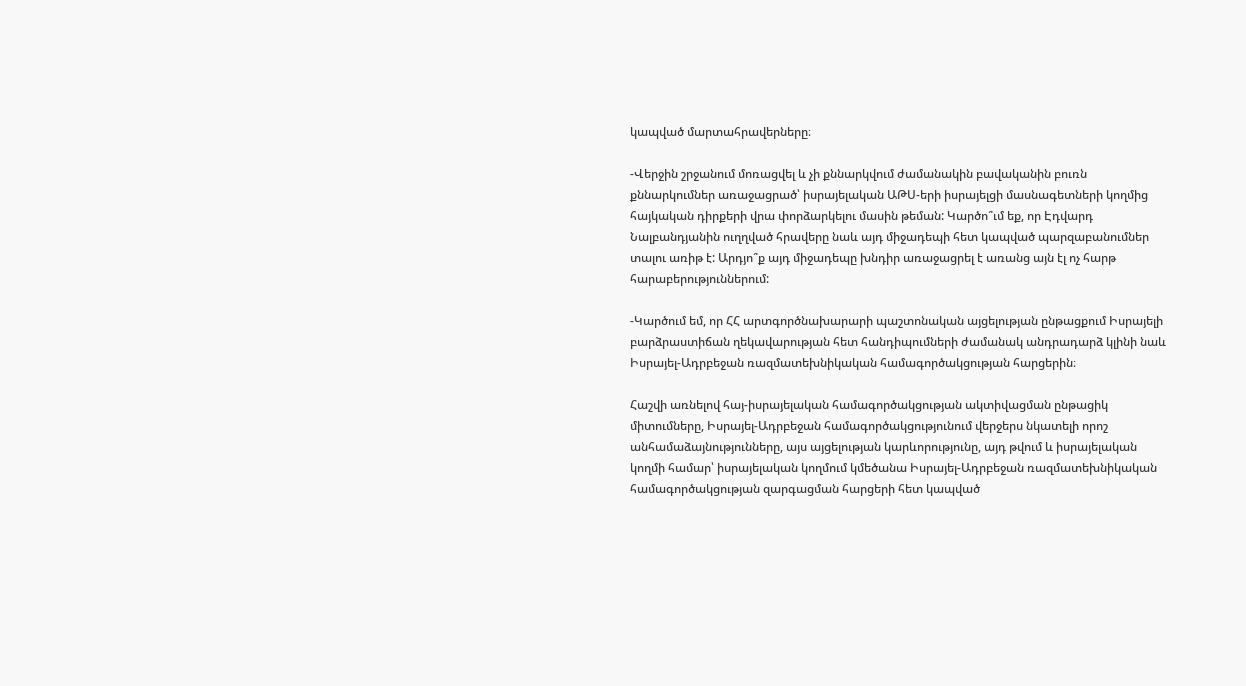կապված մարտահրավերները։

-Վերջին շրջանում մոռացվել և չի քննարկվում ժամանակին բավականին բուռն քննարկումներ առաջացրած՝ իսրայելական ԱԹՍ-երի իսրայելցի մասնագետների կողմից հայկական դիրքերի վրա փորձարկելու մասին թեման: Կարծո՞ւմ եք, որ Էդվարդ Նալբանդյանին ուղղված հրավերը նաև այդ միջադեպի հետ կապված պարզաբանումներ տալու առիթ է: Արդյո՞ք այդ միջադեպը խնդիր առաջացրել է առանց այն էլ ոչ հարթ հարաբերություններում:

-Կարծում եմ, որ ՀՀ արտգործնախարարի պաշտոնական այցելության ընթացքում Իսրայելի բարձրաստիճան ղեկավարության հետ հանդիպումների ժամանակ անդրադարձ կլինի նաև Իսրայել-Ադրբեջան ռազմատեխնիկական համագործակցության հարցերին։

Հաշվի առնելով հայ-իսրայելական համագործակցության ակտիվացման ընթացիկ միտումները, Իսրայել-Ադրբեջան համագործակցությունում վերջերս նկատելի որոշ անհամաձայնությունները, այս այցելության կարևորությունը, այդ թվում և իսրայելական կողմի համար՝ իսրայելական կողմում կմեծանա Իսրայել-Ադրբեջան ռազմատեխնիկական համագործակցության զարգացման հարցերի հետ կապված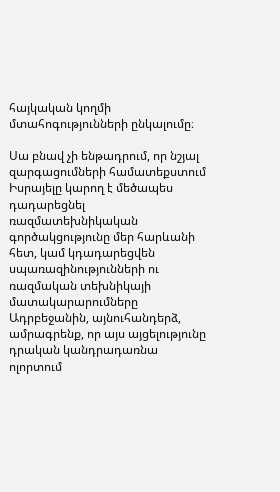հայկական կողմի մտահոգությունների ընկալումը։

Սա բնավ չի ենթադրում, որ նշյալ զարգացումների համատեքստում Իսրայելը կարող է մեծապես դադարեցնել ռազմատեխնիկական գործակցությունը մեր հարևանի հետ, կամ կդադարեցվեն սպառազինությունների ու ռազմական տեխնիկայի մատակարարումները Ադրբեջանին, այնուհանդերձ, ամրագրենք, որ այս այցելությունը դրական կանդրադառնա ոլորտում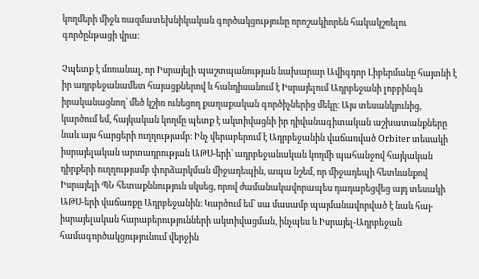կողմերի միջև ռազմատեխնիկական գործակցությունը որոշակիորեն հակակշռելու գործընթացի վրա։

Չպետք է մոռանալ, որ Իսրայելի պաշտպանության նախարար Ավիգդոր Լիբերմանը հայտնի է իր ադրբեջանամետ հայացքներով և հանդիսանում է Իսրայելում Ադրբեջանի լոբբինգն իրականացնող՝ մեծ կշիռ ունեցող քաղաքական գործիչներից մեկը։ Այս տեսանկյունից, կարծում եմ, հայկական կողմը պետք է ակտիվացնի իր դիվանագիտական աշխատանքները նաև այս հարցերի ուղղությամբ։ Ինչ վերաբերում է Ադրբեջանին վաճառված Orbiter տեսակի իսրայելական արտադրության ԱԹՍ-երի՝ ադրբեջանական կողմի պահանջով հայկական դիրքերի ուղղությամբ փորձարկման միջադեպին, ապա նշեմ, որ միջադեպի հետևանքով Իսրայելի ՊՆ հետաքննություն սկսեց, որով ժամանակավորապես դադարեցվեց այդ տեսակի ԱԹՍ-երի վաճառքը Ադրբեջանին։ Կարծում եմ՝ սա մասամբ պայմանավորված է նաև հայ-իսրայելական հարաբերությունների ակտիվացման, ինչպես և Իսրայել-Ադրբեջան համագործակցությունում վերջին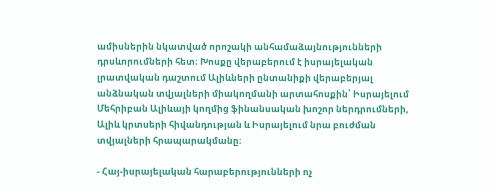ամիսներին նկատված որոշակի անհամաձայնությունների դրսևորումների հետ։ Խոսքը վերաբերում է իսրայելական լրատվական դաշտում Ալիևների ընտանիքի վերաբերյալ անձնական տվյալների միակողմանի արտահոսքին՝ Իսրայելում Մեհրիբան Ալիևայի կողմից ֆինանսական խոշոր ներդրումների, Ալիև կրտսերի հիվանդության և Իսրայելում նրա բուժման տվյալների հրապարակմանը։

- Հայ-իսրայելական հարաբերությունների ոչ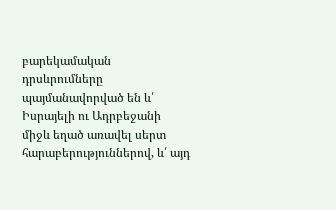բարեկամական դրսևրումները պայմանավորված են և՛ Իսրայելի ու Ադրբեջանի միջև եղած առավել սերտ հարաբերություններով, և՛ այդ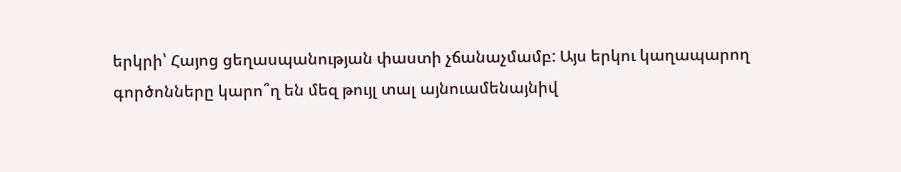երկրի՝ Հայոց ցեղասպանության փաստի չճանաչմամբ: Այս երկու կաղապարող գործոնները կարո՞ղ են մեզ թույլ տալ այնուամենայնիվ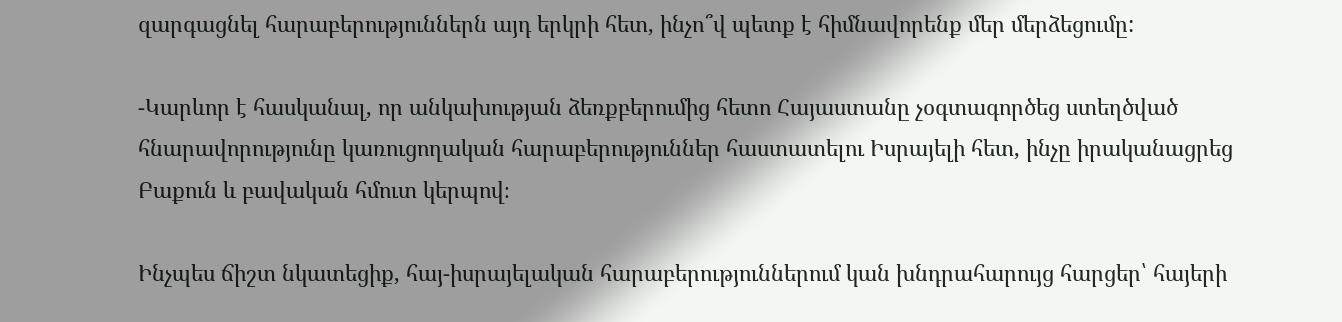զարգացնել հարաբերություններն այդ երկրի հետ, ինչո՞վ պետք է հիմնավորենք մեր մերձեցումը:

-Կարևոր է հասկանալ, որ անկախության ձեռքբերումից հետո Հայաստանը չօգտագործեց ստեղծված հնարավորությունը կառուցողական հարաբերություններ հաստատելու Իսրայելի հետ, ինչը իրականացրեց Բաքուն և բավական հմուտ կերպով։

Ինչպես ճիշտ նկատեցիք, հայ-իսրայելական հարաբերություններում կան խնդրահարույց հարցեր՝ հայերի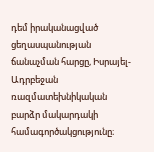դեմ իրականացված ցեղասպանության ճանաչման հարցը, Իսրայել-Ադրբեջան ռազմատեխնիկական բարձր մակարդակի համագործակցությունը։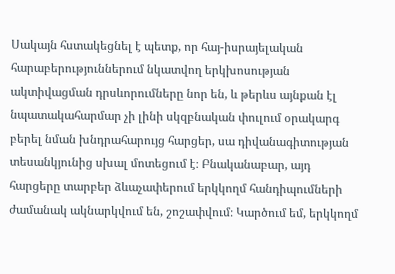Սակայն հստակեցնել է պետք, որ հայ-իսրայելական հարաբերություններում նկատվող երկխոսության ակտիվացման դրսևորումները նոր են, և թերևս այնքան էլ նպատակահարմար չի լինի սկզբնական փուլում օրակարգ բերել նման խնդրահարույց հարցեր, սա դիվանագիտության տեսանկյունից սխալ մոտեցում է։ Բնականաբար, այդ հարցերը տարբեր ձևաչափերում երկկողմ հանդիպումների ժամանակ ակնարկվում են, շոշափվում։ Կարծում եմ, երկկողմ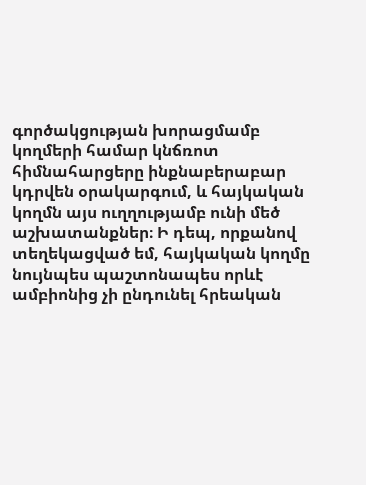գործակցության խորացմամբ կողմերի համար կնճռոտ հիմնահարցերը ինքնաբերաբար կդրվեն օրակարգում, և հայկական կողմն այս ուղղությամբ ունի մեծ աշխատանքներ։ Ի դեպ, որքանով տեղեկացված եմ, հայկական կողմը նույնպես պաշտոնապես որևէ ամբիոնից չի ընդունել հրեական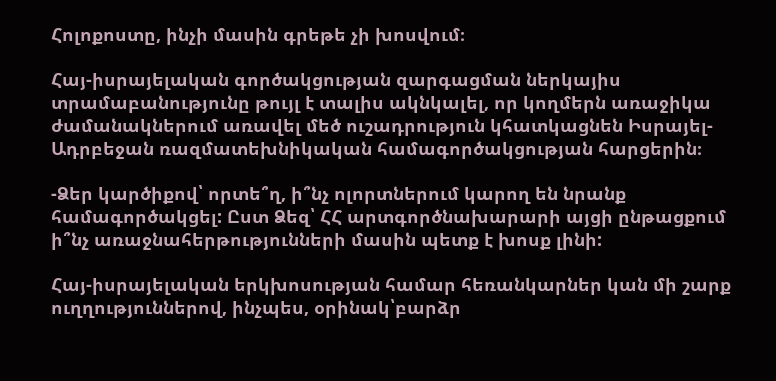Հոլոքոստը, ինչի մասին գրեթե չի խոսվում։

Հայ-իսրայելական գործակցության զարգացման ներկայիս տրամաբանությունը թույլ է տալիս ակնկալել, որ կողմերն առաջիկա ժամանակներում առավել մեծ ուշադրություն կհատկացնեն Իսրայել-Ադրբեջան ռազմատեխնիկական համագործակցության հարցերին։

-Ձեր կարծիքով՝ որտե՞ղ, ի՞նչ ոլորտներում կարող են նրանք համագործակցել: Ըստ Ձեզ՝ ՀՀ արտգործնախարարի այցի ընթացքում ի՞նչ առաջնահերթությունների մասին պետք է խոսք լինի:

Հայ-իսրայելական երկխոսության համար հեռանկարներ կան մի շարք ուղղություններով, ինչպես, օրինակ՝բարձր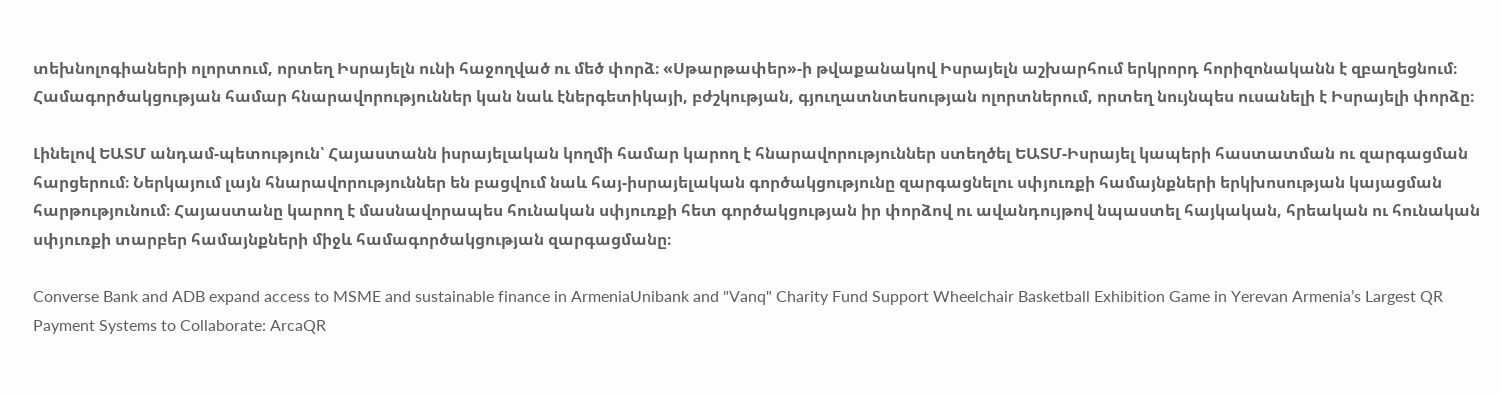տեխնոլոգիաների ոլորտում, որտեղ Իսրայելն ունի հաջողված ու մեծ փորձ։ «Սթարթափեր»-ի թվաքանակով Իսրայելն աշխարհում երկրորդ հորիզոնականն է զբաղեցնում։ Համագործակցության համար հնարավորություններ կան նաև էներգետիկայի, բժշկության, գյուղատնտեսության ոլորտներում, որտեղ նույնպես ուսանելի է Իսրայելի փորձը։

Լինելով ԵԱՏՄ անդամ-պետություն՝ Հայաստանն իսրայելական կողմի համար կարող է հնարավորություններ ստեղծել ԵԱՏՄ-Իսրայել կապերի հաստատման ու զարգացման հարցերում։ Ներկայում լայն հնարավորություններ են բացվում նաև հայ-իսրայելական գործակցությունը զարգացնելու սփյուռքի համայնքների երկխոսության կայացման հարթությունում։ Հայաստանը կարող է մասնավորապես հունական սփյուռքի հետ գործակցության իր փորձով ու ավանդույթով նպաստել հայկական, հրեական ու հունական սփյուռքի տարբեր համայնքների միջև համագործակցության զարգացմանը։

Converse Bank and ADB expand access to MSME and sustainable finance in ArmeniaUnibank and "Vanq" Charity Fund Support Wheelchair Basketball Exhibition Game in Yerevan Armenia’s Largest QR Payment Systems to Collaborate: ArcaQR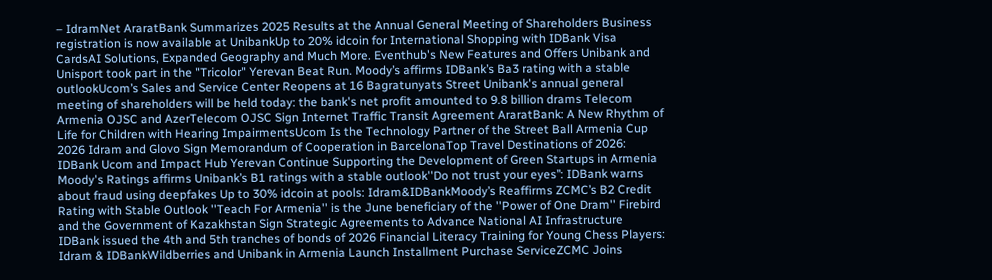– IdramNet AraratBank Summarizes 2025 Results at the Annual General Meeting of Shareholders Business registration is now available at UnibankUp to 20% idcoin for International Shopping with IDBank Visa CardsAI Solutions, Expanded Geography and Much More. Eventhub's New Features and Offers Unibank and Unisport took part in the "Tricolor" Yerevan Beat Run. Moody’s affirms IDBank’s Ba3 rating with a stable outlookUcom’s Sales and Service Center Reopens at 16 Bagratunyats Street Unibank's annual general meeting of shareholders will be held today: the bank's net profit amounted to 9.8 billion drams Telecom Armenia OJSC and AzerTelecom OJSC Sign Internet Traffic Transit Agreement AraratBank: A New Rhythm of Life for Children with Hearing ImpairmentsUcom Is the Technology Partner of the Street Ball Armenia Cup 2026 Idram and Glovo Sign Memorandum of Cooperation in BarcelonaTop Travel Destinations of 2026: IDBank Ucom and Impact Hub Yerevan Continue Supporting the Development of Green Startups in Armenia Moody's Ratings affirms Unibank’s B1 ratings with a stable outlook''Do not trust your eyes’’: IDBank warns about fraud using deepfakes Up to 30% idcoin at pools: Idram&IDBankMoody’s Reaffirms ZCMC’s B2 Credit Rating with Stable Outlook ''Teach For Armenia'' is the June beneficiary of the ''Power of One Dram'' Firebird and the Government of Kazakhstan Sign Strategic Agreements to Advance National AI Infrastructure IDBank issued the 4th and 5th tranches of bonds of 2026 Financial Literacy Training for Young Chess Players: Idram & IDBankWildberries and Unibank in Armenia Launch Installment Purchase ServiceZCMC Joins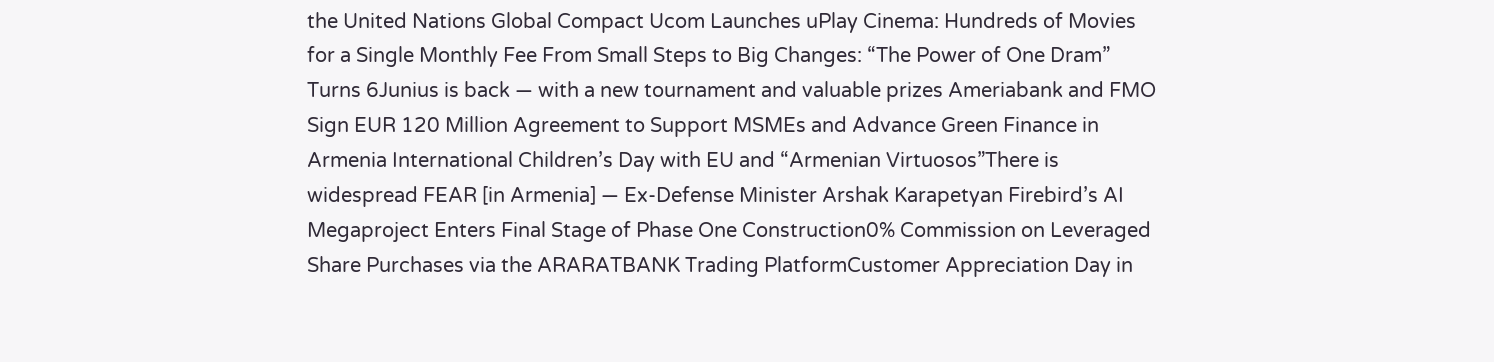the United Nations Global Compact Ucom Launches uPlay Cinema: Hundreds of Movies for a Single Monthly Fee From Small Steps to Big Changes: “The Power of One Dram” Turns 6Junius is back — with a new tournament and valuable prizes Ameriabank and FMO Sign EUR 120 Million Agreement to Support MSMEs and Advance Green Finance in Armenia International Children’s Day with EU and “Armenian Virtuosos”There is widespread FEAR [in Armenia] — Ex-Defense Minister Arshak Karapetyan Firebird’s AI Megaproject Enters Final Stage of Phase One Construction0% Commission on Leveraged Share Purchases via the ARARATBANK Trading PlatformCustomer Appreciation Day in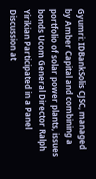Gyumri: IDBankSolis CJSC, managed by Amber Capital and combining a portfolio of solar power plants, issues bonds Ucom General Director Ralph Yirikian Participated in a Panel Discussion at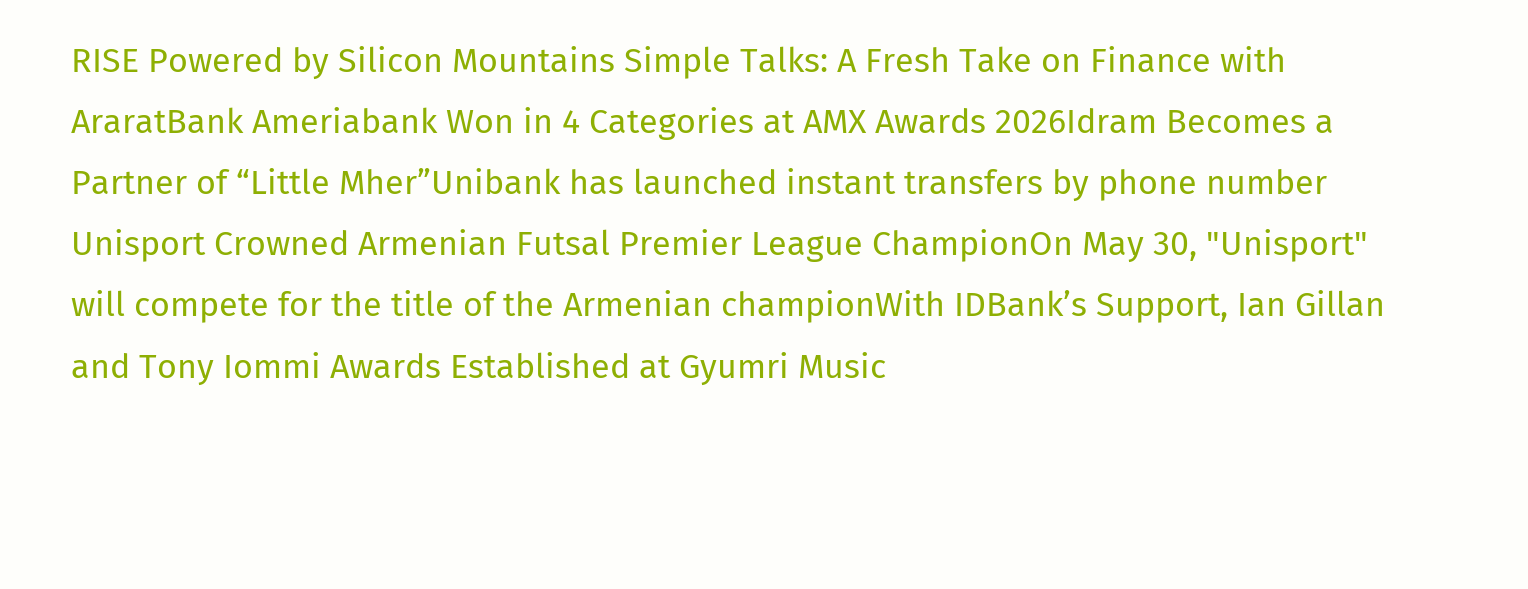RISE Powered by Silicon Mountains Simple Talks: A Fresh Take on Finance with AraratBank Ameriabank Won in 4 Categories at AMX Awards 2026Idram Becomes a Partner of “Little Mher”Unibank has launched instant transfers by phone number Unisport Crowned Armenian Futsal Premier League ChampionOn May 30, "Unisport" will compete for the title of the Armenian championWith IDBank’s Support, Ian Gillan and Tony Iommi Awards Established at Gyumri Music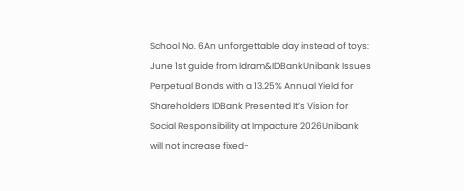School No. 6An unforgettable day instead of toys: June 1st guide from Idram&IDBankUnibank Issues Perpetual Bonds with a 13.25% Annual Yield for Shareholders IDBank Presented It’s Vision for Social Responsibility at Impacture 2026Unibank will not increase fixed-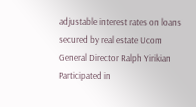adjustable interest rates on loans secured by real estate Ucom General Director Ralph Yirikian Participated in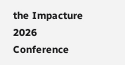the Impacture 2026 Conference